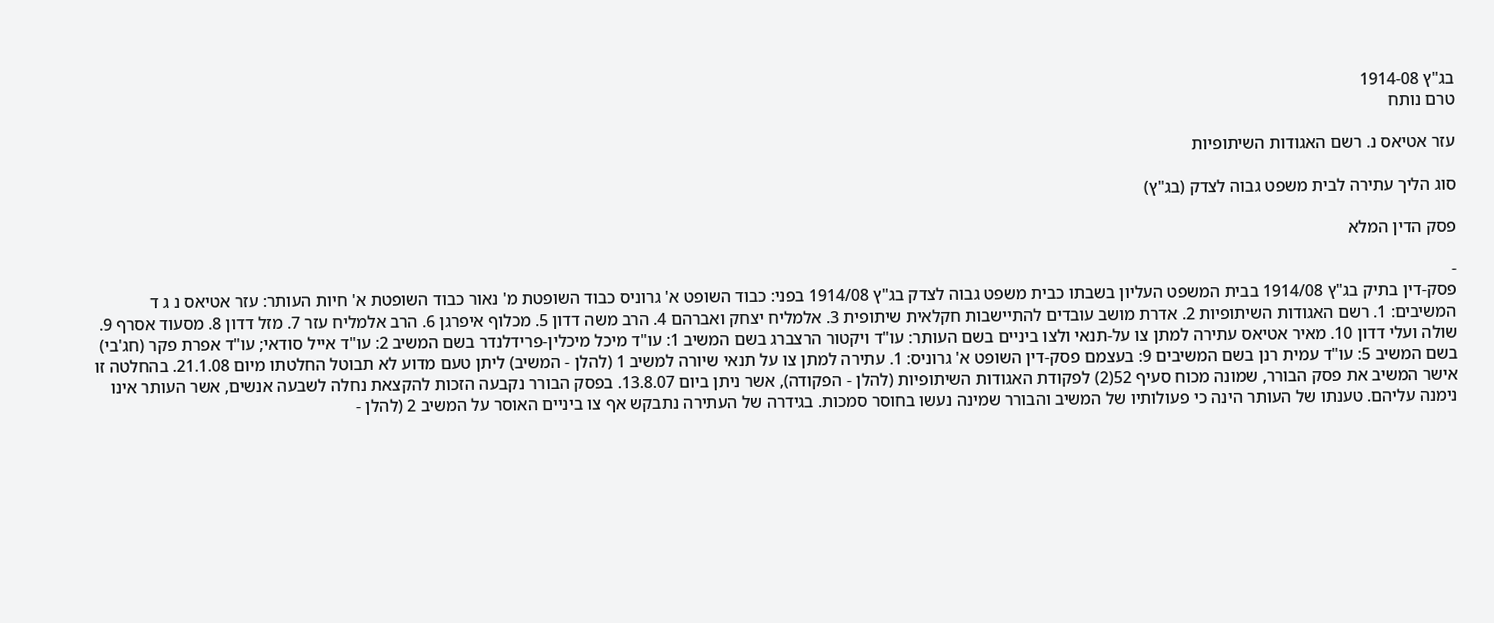בג"ץ 1914-08
טרם נותח

עזר אטיאס נ. רשם האגודות השיתופיות

סוג הליך עתירה לבית משפט גבוה לצדק (בג"ץ)

פסק הדין המלא

-
פסק-דין בתיק בג"ץ 1914/08 בבית המשפט העליון בשבתו כבית משפט גבוה לצדק בג"ץ 1914/08 בפני: כבוד השופט א' גרוניס כבוד השופטת מ' נאור כבוד השופטת א' חיות העותר: עזר אטיאס נ ג ד המשיבים: 1. רשם האגודות השיתופיות 2. אדרת מושב עובדים להתיישבות חקלאית שיתופית 3. אלמליח יצחק ואברהם 4. הרב משה דדון 5. מכלוף איפרגן 6. הרב אלמליח עזר 7. מזל דדון 8. מסעוד אסרף 9. שולה ועלי דדון 10. מאיר אטיאס עתירה למתן צו על-תנאי ולצו ביניים בשם העותר: עו"ד ויקטור הרצברג בשם המשיב 1: עו"ד מיכל מיכלין-פרידלנדר בשם המשיב 2: עו"ד אייל סודאי; עו"ד אפרת פקר (חג'בי) בשם המשיב 5: עו"ד עמית רנן בשם המשיבים 9: בעצמם פסק-דין השופט א' גרוניס: 1. עתירה למתן צו על תנאי שיורה למשיב 1 (להלן - המשיב) ליתן טעם מדוע לא תבוטל החלטתו מיום 21.1.08. בהחלטה זו אישר המשיב את פסק הבורר, שמונה מכוח סעיף 52(2) לפקודת האגודות השיתופיות (להלן - הפקודה), אשר ניתן ביום 13.8.07. בפסק הבורר נקבעה הזכות להקצאת נחלה לשבעה אנשים, אשר העותר אינו נימנה עליהם. טענתו של העותר הינה כי פעולותיו של המשיב והבורר שמינה נעשו בחוסר סמכות. בגידרה של העתירה נתבקש אף צו ביניים האוסר על המשיב 2 (להלן -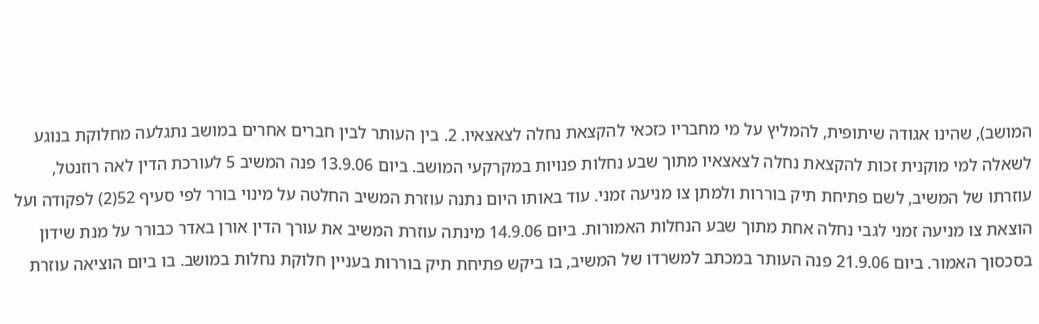המושב), שהינו אגודה שיתופית, להמליץ על מי מחבריו כזכאי להקצאת נחלה לצאצאיו. 2. בין העותר לבין חברים אחרים במושב נתגלעה מחלוקת בנוגע לשאלה למי מוקנית זכות להקצאת נחלה לצאצאיו מתוך שבע נחלות פנויות במקרקעי המושב. ביום 13.9.06 פנה המשיב 5 לעורכת הדין לאה רוזנטל, עוזרתו של המשיב, לשם פתיחת תיק בוררות ולמתן צו מניעה זמני. עוד באותו היום נתנה עוזרת המשיב החלטה על מינוי בורר לפי סעיף 52(2) לפקודה ועל הוצאת צו מניעה זמני לגבי נחלה אחת מתוך שבע הנחלות האמורות. ביום 14.9.06 מינתה עוזרת המשיב את עורך הדין אורן באדר כבורר על מנת שידון בסכסוך האמור. ביום 21.9.06 פנה העותר במכתב למשרדו של המשיב, בו ביקש פתיחת תיק בוררות בעניין חלוקת נחלות במושב. בו ביום הוציאה עוזרת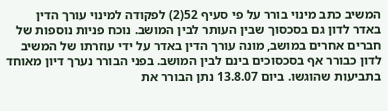המשיב כתב מינוי בורר על פי סעיף 52(2) לפקודה למינוי עורך הדין באדר לדון גם בסכסוך שבין העותר לבין המושב. נוכח פניות נוספות של חברים אחרים במושב, מונה עורך הדין באדר על ידי עוזרתו של המשיב לדון כבורר אף בסכסוכים בינם לבין המושב. בפני הבורר נערך דיון מאוחד בתביעות שהוגשו. ביום 13.8.07 נתן הבורר את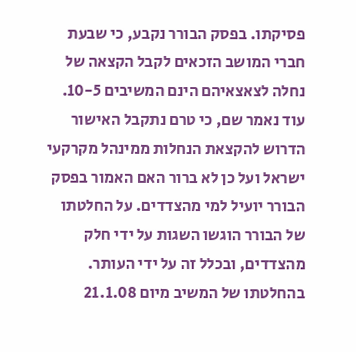פסיקתו. בפסק הבורר נקבע, כי שבעת חברי המושב הזכאים לקבל הקצאה של נחלה לצאצאיהם הינם המשיבים 10-5. עוד נאמר שם, כי טרם נתקבל האישור הדרוש להקצאת הנחלות ממינהל מקרקעי ישראל ועל כן לא ברור האם האמור בפסק הבורר יועיל למי מהצדדים. על החלטתו של הבורר הוגשו השגות על ידי חלק מהצדדים, ובכלל זה על ידי העותר. בהחלטתו של המשיב מיום 21.1.08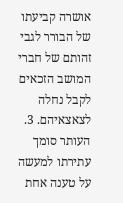אושרה קביעתו של הבורר לגבי זהותם של חברי המושב הזכאים לקבל נחלה לצאצאיהם. 3. העותר סומך עתירתו למעשה על טענה אחת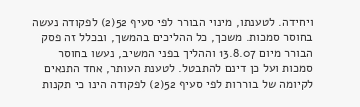ויחידה. לטענתו, מינוי הבורר לפי סעיף 52(2) לפקודה נעשה בחוסר סמכות. משכך, כל ההליכים בהמשך, ובכלל זה פסק הבורר מיום 13.8.07 וההליך בפני המשיב, נעשו בחוסר סמכות ועל כן דינם להתבטל. לטענת העותר, אחד התנאים לקיומה של בוררות לפי סעיף 52(2) לפקודה הינו כי תקנות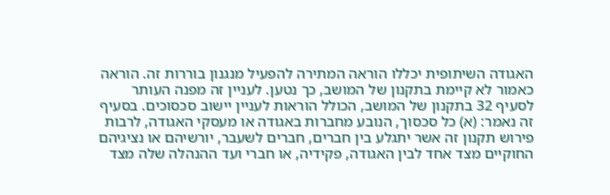האגודה השיתופית יכללו הוראה המתירה להפעיל מנגנון בוררות זה. הוראה כאמור לא קיימת בתקנון של המושב, כך נטען. לעניין זה מפנה העותר לסעיף 32 בתקנון של המושב, הכולל הוראות לעניין יישוב סכסוכים. בסעיף זה נאמר: (א) כל סכסוך, הנובע מחברות באגודה או מעסקי האגודה, לרבות פירוש תקנון זה אשר יתגלע בין חברים, חברים לשעבר, יורשיהם או נציגיהם החוקיים מצד אחד לבין האגודה, פקידיה, או חברי ועד ההנהלה שלה מצד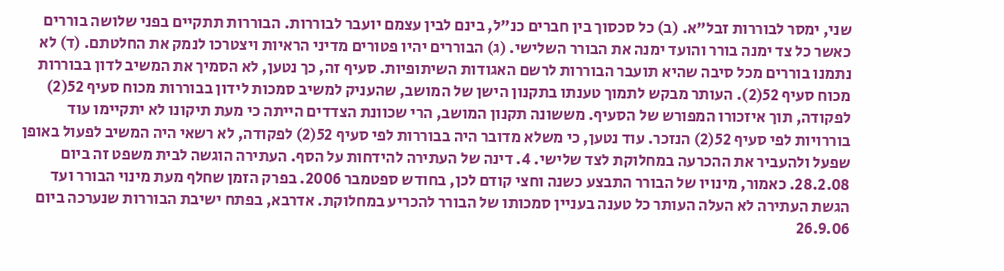שני, ימסר לבוררות זבל"א. (ב) כל סכסוך בין חברים כנ"ל, בינם לבין עצמם יועבר לבוררות. הבוררות תתקיים בפני שלושה בוררים כאשר כל צד ימנה בורר והועד ימנה את הבורר השלישי. (ג) הבוררים יהיו פטורים מדיני הראיות ויצטרכו לנמק את החלטתם. (ד) לא נתמנו בוררים מכל סיבה שהיא תועבר הבוררות לרשם האגודות השיתופיות. סעיף זה, כך נטען, לא הסמיך את המשיב לדון בבוררות מכוח סעיף 52(2). העותר מבקש לתמוך טענתו בתקנון הישן של המושב, שהעניק למשיב סמכות לידון בבוררות מכוח סעיף 52(2) לפקודה, תוך איזכורו המפורש של הסעיף. מששונה תקנון המושב, הרי שכוונת הצדדים הייתה כי מעת תיקונו לא יתקיימו עוד בוררויות לפי סעיף 52(2) הנזכר. עוד נטען, כי משלא מדובר היה בבוררות לפי סעיף 52(2) לפקודה, לא רשאי היה המשיב לפעול באופן שפעל ולהעביר את ההכרעה במחלוקת לצד שלישי. 4. דינה של העתירה להידחות על הסף. העתירה הוגשה לבית משפט זה ביום 28.2.08. כאמור, מינויו של הבורר התבצע כשנה וחצי קודם לכן, בחודש ספטמבר 2006. בפרק הזמן שחלף מעת מינוי הבורר ועד הגשת העתירה לא העלה העותר כל טענה בעניין סמכותו של הבורר להכריע במחלוקת. אדרבא, בפתח ישיבת הבוררות שנערכה ביום 26.9.06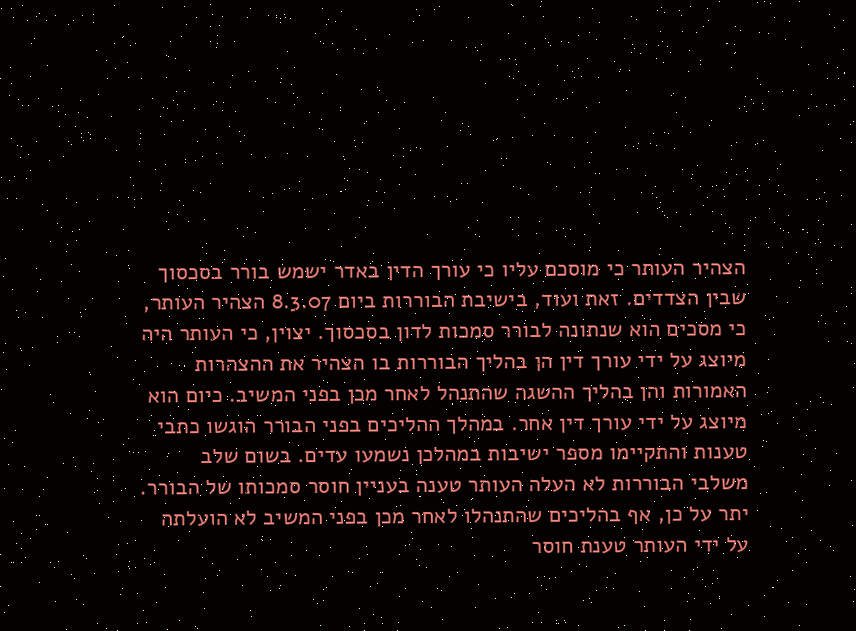הצהיר העותר כי מוסכם עליו כי עורך הדין באדר ישמש בורר בסכסוך שבין הצדדים. זאת ועוד, בישיבת הבוררות ביום 8.3.07 הצהיר העותר, כי מסכים הוא שנתונה לבורר סמכות לדון בסכסוך. יצוין, כי העותר היה מיוצג על ידי עורך דין הן בהליך הבוררות בו הצהיר את ההצהרות האמורות והן בהליך ההשגה שהתנהל לאחר מכן בפני המשיב. כיום הוא מיוצג על ידי עורך דין אחר. במהלך ההליכים בפני הבורר הוגשו כתבי טענות והתקיימו מספר ישיבות במהלכן נשמעו עדים. בשום שלב משלבי הבוררות לא העלה העותר טענה בעניין חוסר סמכותו של הבורר. יתר על כן, אף בהליכים שהתנהלו לאחר מכן בפני המשיב לא הועלתה על ידי העותר טענת חוסר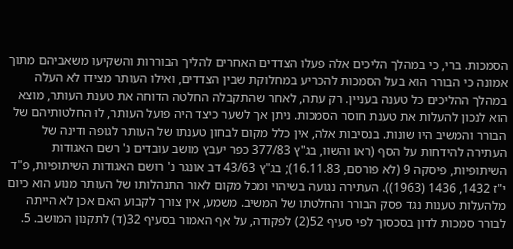הסמכות. ברי, כי במהלך הליכים אלה פעלו הצדדים האחרים להליך הבוררות והשקיעו משאביהם מתוך אמונה כי הבורר הוא בעל הסמכות להכריע במחלוקת שבין הצדדים, ואילו העותר מצידו לא העלה במהלך ההליכים כל טענה בעניין. רק עתה, לאחר שהתקבלה החלטה הדוחה את טענת העותר, מוצא הוא לנכון להעלות את טענת חוסר הסמכות. ניתן אך לשער כיצד היה פועל העותר, לוּ החלטותיהם של הבורר והמשיב היו שונות. בנסיבות אלה, אין כלל מקום לבחון טענתו של העותר לגופה ודינה של העתירה להידחות על הסף (ראו והשוו, בג"ץ 377/83 כפר יעבץ מושב עובדים נ' רשם האגודות השיתופיות, פיסקה 9 (לא פורסם, 16.11.83); בג"ץ 43/63 דב אונגר נ' רושם האגודות השיתופיות, פ"ד י"ז 1432, 1436 (1963)). העתירה נגועה בשיהוי ומכל מקום לאור התנהלותו של העותר מנוע הוא כיום מלהעלות טענות נגד פסק הבורר והחלטתו של המשיב. משמע, אין צורך לקבוע האם אכן לא הייתה לבורר סמכות לדון בסכסוך לפי סעיף 52(2) לפקודה, על אף האמור בסעיף 32(ד) לתקנון המושב. 5.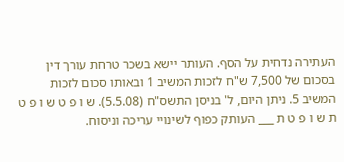העתירה נדחית על הסף. העותר יישא בשכר טרחת עורך דין בסכום של 7,500 ש"ח לזכות המשיב 1 ובאותו סכום לזכות המשיב 5. ניתן היום, ל' בניסן התשס"ח (5.5.08). ש ו פ ט ש ו פ ט ת ש ו פ ט ת ___ העותק כפוף לשינויי עריכה וניסוח.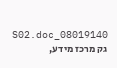08019140_S02.doc גק מרכז מידע,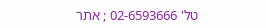טל' 02-6593666 ; אתר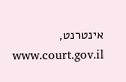אינטרנט, www.court.gov.il